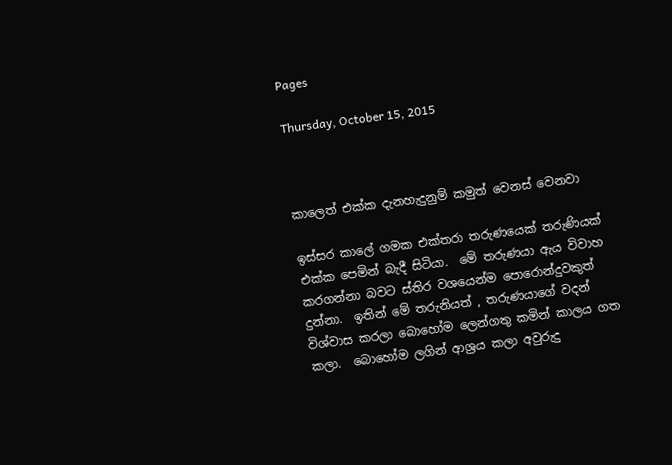Pages

Thursday, October 15, 2015



කාලෙත් එක්ක දැනහැදුනුම් කමුත් වෙනස් වෙනවා

ඉස්සර කාලේ ගමක එක්තරා තරුණයෙක් තරුණියක් එක්ක පෙමින් බැදී සිටියා.  මේ තරුණයා ඇය විවාහ කරගන්නා බවට ස්තිර වශයෙන්ම පොරොන්දුවකුත් දුන්නා.  ඉතින් මේ තරුනියත් , තරුණයාගේ වදන් විශ්වාස කරලා බොහෝම ලෙන්ගතු කමින් කාලය ගත කලා.  බොහෝම ලගින් ආශ්‍රය කලා අවුරුදු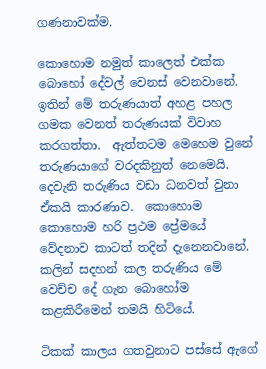ගණනාවක්ම.

කොහොම නමුත් කාලෙත් එක්ක බොහෝ දේවල් වෙනස් වෙනවානේ.  ඉතින් මේ තරුණයාත් අහළ පහල ගමක වෙනත් තරුණයක් විවාහ කරගත්තා.  ඇත්තටම මෙහෙම වුනේ තරුණයාගේ වරදකිනුත් නෙමෙයි.  දෙවැනි තරුණිය වඩා ධනවත් වුනා ඒකයි කාරණාව.  කොහොම කොහොම හරි ප්‍රථම ප්‍රේමයේ වේදනාව කාටත් තදින් දැනෙනවානේ.  කලින් සදහන් කල තරුණිය මේ වෙච්ච දේ ගැන බොහෝම කළකිරීමෙන් තමයි හිටියේ.

ටිකක් කාලය ගතවුනාට පස්සේ ඇගේ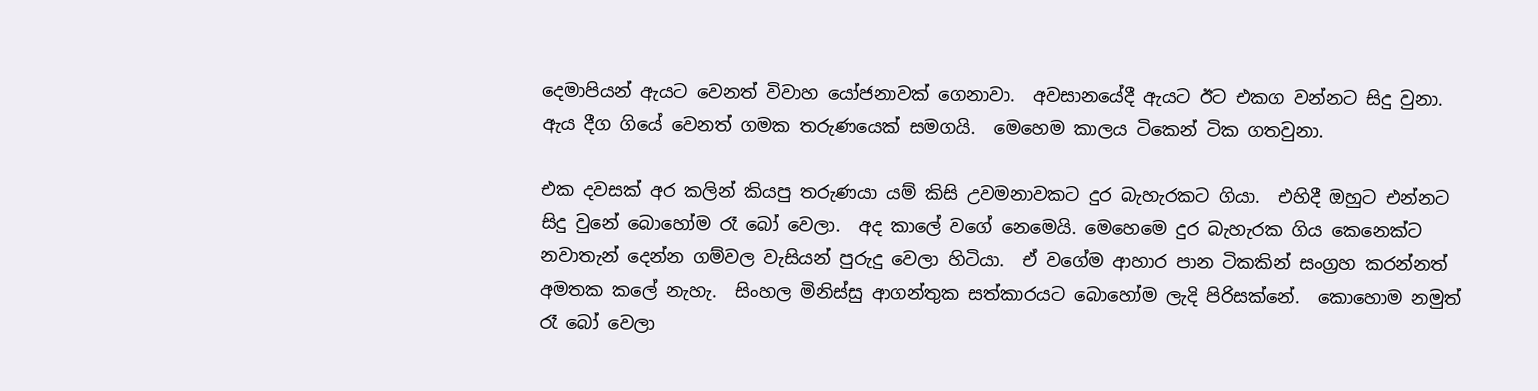දෙමාපියන් ඇයට වෙනත් විවාහ යෝජනාවක් ගෙනාවා.  අවසානයේදී ඇයට ඊට එකග වන්නට සිදු වුනා.  ඇය දීග ගියේ වෙනත් ගමක තරුණයෙක් සමගයි.  මෙහෙම කාලය ටිකෙන් ටික ගතවුනා.

එක දවසක් අර කලින් කියපු තරුණයා යම් කිසි උවමනාවකට දුර බැහැරකට ගියා.  එහිදී ඔහුට එන්නට සිදු වුනේ බොහෝම රෑ බෝ වෙලා.  අද කාලේ වගේ නෙමෙයි. මෙහෙමෙ දුර බැහැරක ගිය කෙනෙක්ට නවාතැන් දෙන්න ගම්වල වැසියන් පුරුදු වෙලා හිටියා.  ඒ වගේම ආහාර පාන ටිකකින් සංග්‍රහ කරන්නත් අමතක කලේ නැහැ.  සිංහල මිනිස්සු ආගන්තුක සත්කාරයට බොහෝම ලැදි පිරිසක්නේ.  කොහොම නමුත් රෑ බෝ වෙලා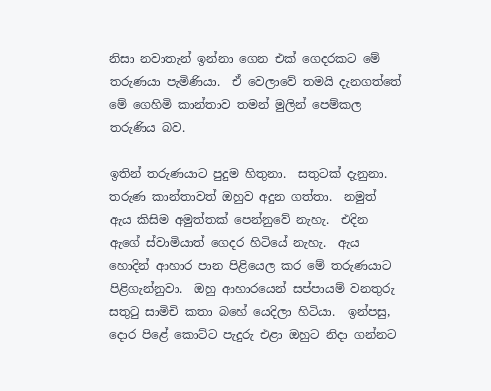නිසා නවාතැන් ඉන්නා ගෙන එක් ගෙදරකට මේ තරුණයා පැමිණියා.  ඒ වෙලාවේ තමයි දැනගත්තේ මේ ගෙහිමි කාන්තාව තමන් මුලින් පෙම්කල තරුණිය බව.

ඉතින් තරුණයාට පුදුම හිතුනා.  සතුටක් දැනුනා.  තරුණ කාන්තාවත් ඔහුව අදුන ගත්තා.  නමුත් ඇය කිසිම අමුත්තක් පෙන්නුවේ නැහැ.  එදින ඇගේ ස්වාමියාත් ගෙදර හිටියේ නැහැ.  ඇය හොදින් ආහාර පාන පිළියෙල කර මේ තරුණයාට පිළිගැන්නුවා.  ඔහු ආහාරයෙන් සප්පායම් වනතුරු සතුටු සාමිචි කතා බහේ යෙදිලා හිටියා.  ඉන්පසු, දොර පිළේ කොට්ට පැදුරු එළා ඔහුට නිදා ගන්නට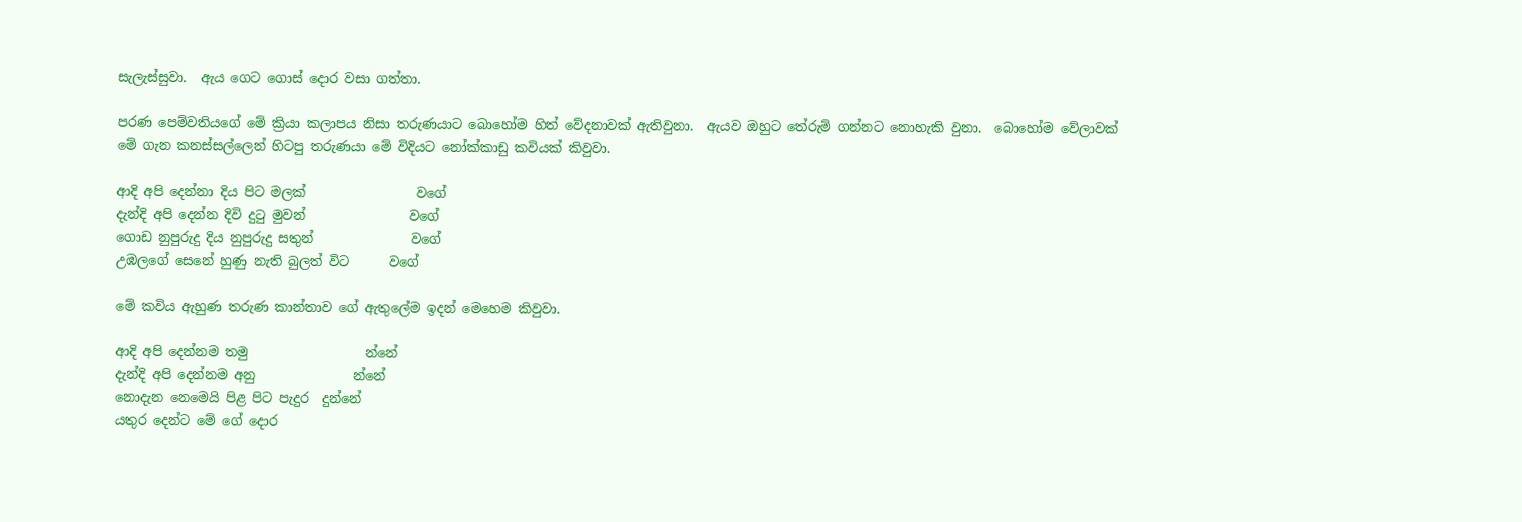සැලැස්සුවා.  ඇය ගෙට ගොස් දොර වසා ගත්තා.

පරණ පෙම්වතියගේ මේ ක්‍රියා කලාපය නිසා තරුණයාට බොහෝම හිත් වේදනාවක් ඇතිවුනා.  ඇයව ඔහුට තේරුම් ගන්නට නොහැකි වුනා.  බොහෝම වේලාවක් මේ ගැන කනස්සල්ලෙන් හිටපු තරුණයා මේ විදියට නෝක්කාඩු කවියක් කිවුවා.

ආදි අපි දෙන්නා දිය පිට මලක්                 වගේ
දැන්දි අපි දෙන්න දිවි දුටු මුවන්                වගේ
ගොඩ නුපුරුදු දිය නුපුරුදු සතුන්               වගේ
උඹලගේ සෙනේ හුණු නැති බුලත් විට      වගේ

මේ කවිය ඇහුණ තරුණ කාන්තාව ගේ ඇතුලේම ඉදන් මෙහෙම කිවුවා.

ආදි අපි දෙන්නම තමු                  න්නේ
දැන්දි අපි දෙන්නම අනු               න්නේ
නොදැන නෙමෙයි පිළ පිට පැදුර  දුන්නේ
යතුර දෙන්ට මේ ගේ දොර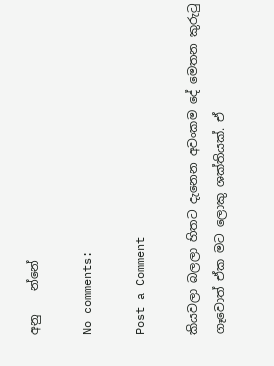අනු    න්නේ

No comments:

Post a Comment

කියවලා බලලා හිතට දැනෙන අවංකම දේ මෙතන කුරුටු ගෑවොත් ඒක මට ලොකු ශක්තියක්. ඒ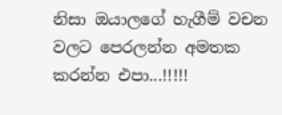නිසා ඔයාලගේ හැගීම් වචන වලට පෙරලන්න අමතක කරන්න එපා...!!!!!